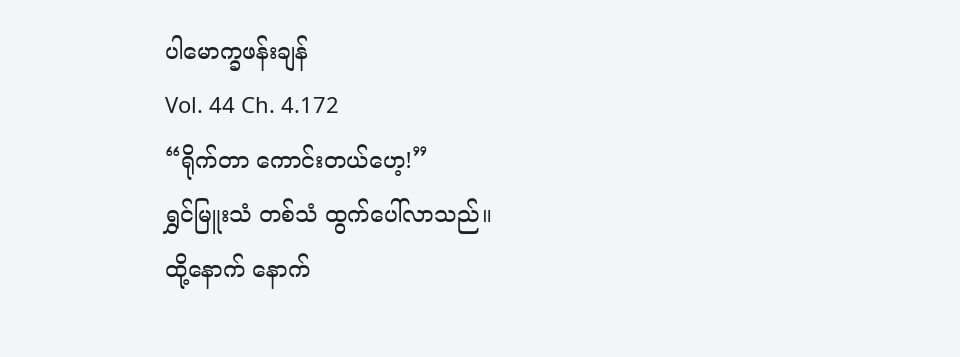ပါမောက္ခဖန်းချန်
Vol. 44 Ch. 4.172
“ရိုက်တာ ကောင်းတယ်ဟေ့!”
ရွှင်မြူးသံ တစ်သံ ထွက်ပေါ်လာသည်။
ထို့နောက် နောက်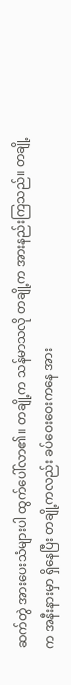ဆက်တွဲ အားပေးသံများပါ ထွက်ပေါ်လာ၏။ တချို့က သန်မာသလို တချို့က အားနည်းကြသည်။ တချို့က အနီးနားမှာ ရှိနေပြီး တချို့ကလည်း ခပ်ဝေးဝေးကနေ အား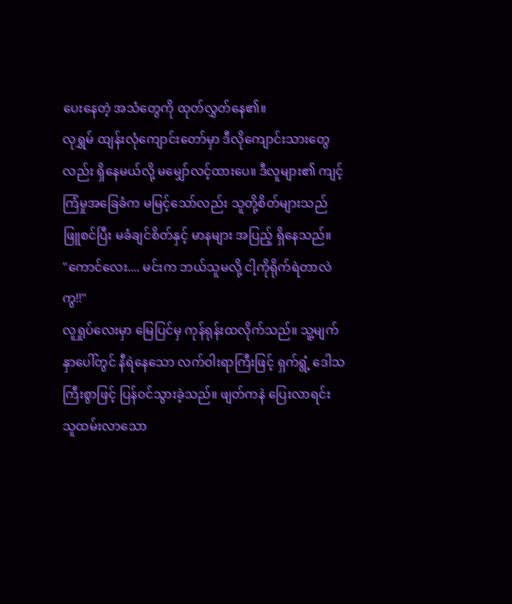ပေးနေတဲ့ အသံတွေကို ထုတ်လွှတ်နေ၏။
လုရွှမ် ထျန်းလုံကျောင်းတော်မှာ ဒီလိုကျောင်းသားတွေလည်း ရှိနေမယ်လို့ မမျှော်လင့်ထားပေ။ ဒီလူများ၏ ကျင့်ကြံမှုအခြေခံက မမြင့်သော်လည်း သူတို့စိတ်များသည် ဖြူစင်ပြီး မခံချင်စိတ်နှင့် မာနများ အပြည့် ရှိနေသည်။
"ကောင်လေး.... မင်းက ဘယ်သူမလို့ ငါ့ကိုရိုက်ရဲတာလဲကွ!!"
လူရှုပ်လေးမှာ မြေပြင်မှ ကုန်ရုန်းထလိုက်သည်။ သူ့မျက်နှာပေါ်တွင် နီရဲနေသော လက်ဝါးရာကြီးဖြင့် ရှက်ရွံ့ ဒေါသကြီးစွာဖြင့် ပြန်ဝင်သွားခဲ့သည်။ ဖျတ်ကနဲ ပြေးလာရင်း သူထမ်းလာသော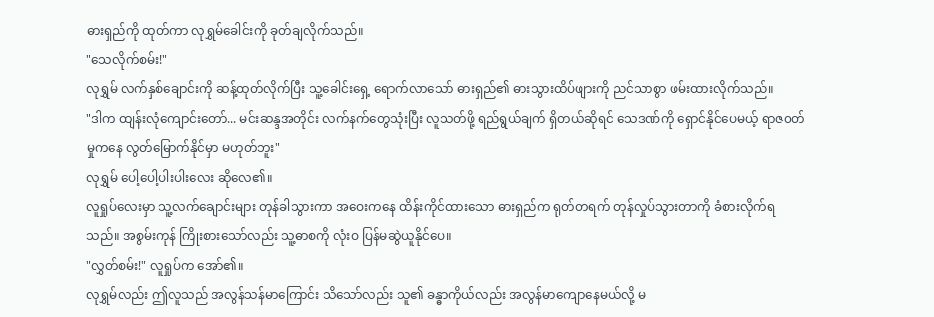ဓားရှည်ကို ထုတ်ကာ လုရွှမ်ခေါင်းကို ခုတ်ချလိုက်သည်။
"သေလိုက်စမ်း!"
လုရွှမ် လက်နှစ်ချောင်းကို ဆန့်ထုတ်လိုက်ပြီး သူ့ခေါင်းရှေ့ ရောက်လာသော် ဓားရှည်၏ ဓားသွားထိပ်ဖျားကို ညင်သာစွာ ဖမ်းထားလိုက်သည်။
"ဒါက ထျန်းလုံကျောင်းတော်... မင်းဆန္ဒအတိုင်း လက်နက်တွေသုံးပြီး လူသတ်ဖို့ ရည်ရွယ်ချက် ရှိတယ်ဆိုရင် သေဒဏ်ကို ရှောင်နိုင်ပေမယ့် ရာဇ၀တ်မှုကနေ လွတ်မြောက်နိုင်မှာ မဟုတ်ဘူး"
လုရွှမ် ပေါ့ပေါ့ပါးပါးလေး ဆိုလေ၏။
လူရှုပ်လေးမှာ သူ့လက်ချောင်းများ တုန်ခါသွားကာ အဝေးကနေ ထိန်းကိုင်ထားသော ဓားရှည်က ရုတ်တရက် တုန်လှုပ်သွားတာကို ခံစားလိုက်ရသည်။ အစွမ်းကုန် ကြိုးစားသော်လည်း သူ့ဓာစကို လုံးဝ ပြန်မဆွဲယူနိုင်ပေ။
"လွှတ်စမ်း!" လူရှုပ်က အော်၏။
လုရွှမ်လည်း ဤလူသည် အလွန်သန်မာကြောင်း သိသော်လည်း သူ၏ ခန္ဓာကိုယ်လည်း အလွန်မာကျောနေမယ်လို့ မ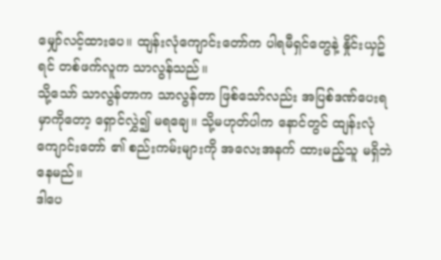မျှော်လင့်ထားပေ။ ထျန်းလုံကျောင်းတော်က ပါရမီရှင်တွေနဲ့ နှိုင်းယှဥ်ရင် တစ်ဖက်လူက သာလွန်သည်။
သို့သော် သာလွန်တာက သာလွန်တာ ဖြစ်သော်လည်း အပြစ်ဒဏ်ပေးရမှာကိုတော့ ရှောင်လွှဲ၍ မရချေ။ သို့မဟုတ်ပါက နောင်တွင် ထျန်းလုံကျောင်းတော် ၏ စည်းကမ်းများကို အလေးအနက် ထားမည့်သူ မရှိဘဲ နေမည်။
ဒါပေ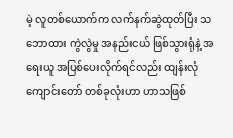မဲ့ လူတစ်ယောက်က လက်နက်ဆွဲထုတ်ပြီး သဘောထား ကွဲလွဲမှု အနည်းငယ် ဖြစ်သွားရုံနဲ့ အရေးယူ အပြစ်ပေးလိုက်ရင်လည်း ထျန်းလုံကျောင်းတော် တစ်ခုလုံးဟာ ဟာသဖြစ်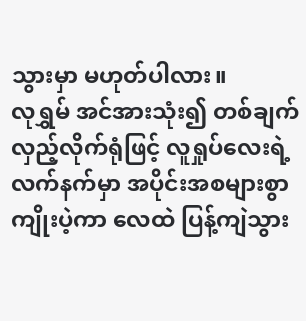သွားမှာ မဟုတ်ပါလား။
လုရွှမ် အင်အားသုံး၍ တစ်ချက် လှည့်လိုက်ရုံဖြင့် လူရှုပ်လေးရဲ့ လက်နက်မှာ အပိုင်းအစများစွာ ကျိုးပဲ့ကာ လေထဲ ပြန့်ကျဲသွား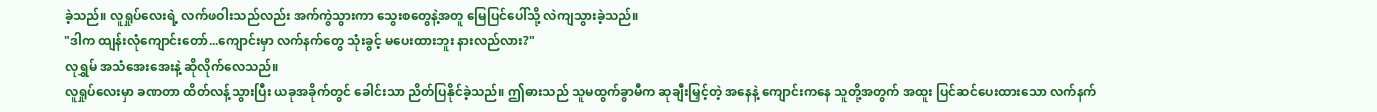ခဲ့သည်။ လူရှုပ်လေးရဲ့ လက်ဖဝါးသည်လည်း အက်ကွဲသွားကာ သွေးစတွေနဲ့အတူ မြေပြင်ပေါ်သို့ လဲကျသွားခဲ့သည်။
"ဒါက ထျန်းလုံကျောင်းတော်...ကျောင်းမှာ လက်နက်တွေ သုံးခွင့် မပေးထားဘူး နားလည်လား?"
လုရွှမ် အသံအေးအေးနဲ့ ဆိုလိုက်လေသည်။
လူရှုပ်လေးမှာ ခဏတာ ထိတ်လန့်သွားပြီး ယခုအခိုက်တွင် ခေါင်းသာ ညိတ်ပြနိုင်ခဲ့သည်။ ဤဓားသည် သူမထွက်ခွာမီက ဆုချီးမြှင့်တဲ့ အနေနဲ့ ကျောင်းကနေ သူတို့အတွက် အထူး ပြင်ဆင်ပေးထားသော လက်နက်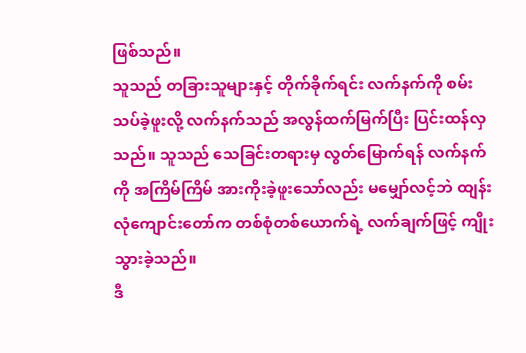ဖြစ်သည်။
သူသည် တခြားသူများနှင့် တိုက်ခိုက်ရင်း လက်နက်ကို စမ်းသပ်ခဲ့ဖူးလို့ လက်နက်သည် အလွန်ထက်မြက်ပြီး ပြင်းထန်လှသည်။ သူသည် သေခြင်းတရားမှ လွတ်မြောက်ရန် လက်နက်ကို အကြိမ်ကြိမ် အားကိုးခဲ့ဖူးသော်လည်း မမျှော်လင့်ဘဲ ထျန်းလုံကျောင်းတော်က တစ်စုံတစ်ယောက်ရဲ့ လက်ချက်ဖြင့် ကျိုးသွားခဲ့သည်။
ဒီ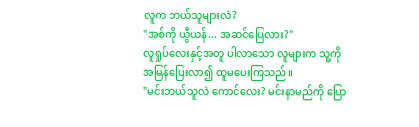လူက ဘယ်သူများလဲ?
"အစ်ကို ယွီယန်... အဆင်ပြေလား?"
လူရှုပ်လေးနှင့်အတူ ပါလာသော လူများက သူ့ကို အမြန်ပြေးလာ၍ ထူမပေးကြသည်။
"မင်းဘယ်သူလဲ ကောင်လေး? မင်းနာမည်ကို ပြော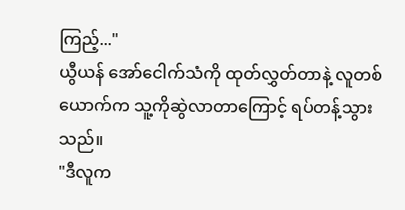ကြည့်..."
ယွီယန် အော်ငေါက်သံကို ထုတ်လွှတ်တာနဲ့ လူတစ်ယောက်က သူ့ကိုဆွဲလာတာကြောင့် ရပ်တန့်သွားသည်။
"ဒီလူက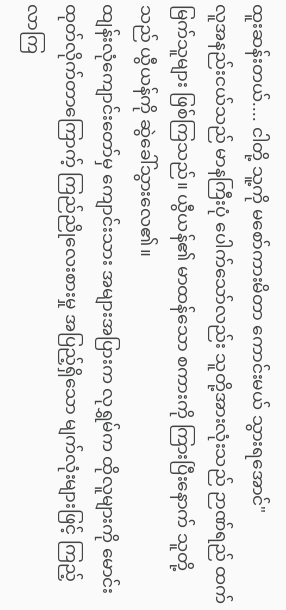ထူးဆန်းတယ်.... ငါတို့ သူ့ကို မစော်ကားမိတာ ကောင်းမယ် သွားရအောင်"
လူအနည်းငယ်သည် မာနကြီးပုံ ပေါက်သော်လည်း သူတို့အားလုံးသည် ဉာဏ်ရည် ထက်မြက်သူများ ဖြစ်ကြသည်။ ယွီယန်၏ မာထန်သော စကားကို ကြားပြီးနောက် သူတို့သည် ယွီယန်ကို ဆွဲခေါ်သွားလေ၏။
ထျန်းလုံကျောင်းတော်မှ ကျောင်းသား အများအပြားက လုရွှမ်က ထိုလူများကို မောင်းထုတ်လိုက်တာကြောက့် ကြည်ညိုလေးစားမှု အပြည့်ရှိသော မျက်လုံးများဖြင့် ကြည့်လာကြ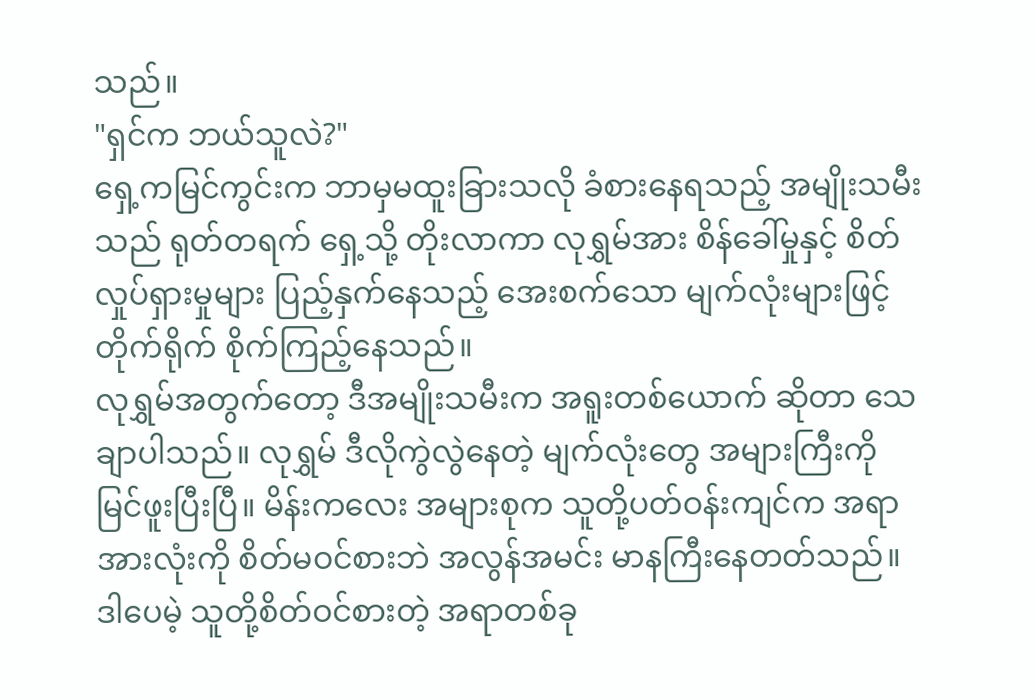သည်။
"ရှင်က ဘယ်သူလဲ?"
ရှေ့ကမြင်ကွင်းက ဘာမှမထူးခြားသလို ခံစားနေရသည့် အမျိုးသမီးသည် ရုတ်တရက် ရှေ့သို့ တိုးလာကာ လုရွှမ်အား စိန်ခေါ်မှုနှင့် စိတ်လှုပ်ရှားမှုများ ပြည့်နှက်နေသည့် အေးစက်သော မျက်လုံးများဖြင့် တိုက်ရိုက် စိုက်ကြည့်နေသည်။
လုရွှမ်အတွက်တော့ ဒီအမျိုးသမီးက အရူးတစ်ယောက် ဆိုတာ သေချာပါသည်။ လုရွှမ် ဒီလိုကွဲလွဲနေတဲ့ မျက်လုံးတွေ အများကြီးကို မြင်ဖူးပြီးပြီ။ မိန်းကလေး အများစုက သူတို့ပတ်ဝန်းကျင်က အရာအားလုံးကို စိတ်မဝင်စားဘဲ အလွန်အမင်း မာနကြီးနေတတ်သည်။
ဒါပေမဲ့ သူတို့စိတ်ဝင်စားတဲ့ အရာတစ်ခု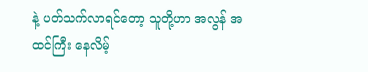နဲ့ ပတ်သက်လာရင်တော့ သူတို့ဟာ အလွန် အထင်ကြီး နေလိမ့်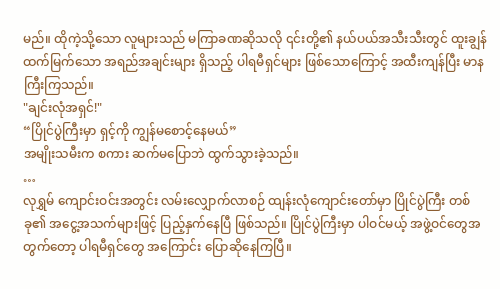မည်။ ထိုကဲ့သို့သော လူများသည် မကြာခဏဆိုသလို ၎င်းတို့၏ နယ်ပယ်အသီးသီးတွင် ထူးချွန်ထက်မြက်သော အရည်အချင်းများ ရှိသည့် ပါရမီရှင်များ ဖြစ်သောကြောင့် အထီးကျန်ပြီး မာနကြီးကြသည်။
"ချင်းလုံအရှင်!"
“ပြိုင်ပွဲကြီးမှာ ရှင့်ကို ကျွန်မစောင့်နေမယ်”
အမျိုးသမီးက စကား ဆက်မပြောဘဲ ထွက်သွားခဲ့သည်။
…
လုရွှမ် ကျောင်းဝင်းအတွင်း လမ်းလျှောက်လာစဉ် ထျန်းလုံကျောင်းတော်မှာ ပြိုင်ပွဲကြီး တစ်ခု၏ အငွေ့အသက်များဖြင့် ပြည့်နှက်နေပြီ ဖြစ်သည်။ ပြိုင်ပွဲကြီးမှာ ပါဝင်မယ့် အဖွဲ့ဝင်တွေအတွက်တော့ ပါရမီရှင်တွေ အကြောင်း ပြောဆိုနေကြပြီ။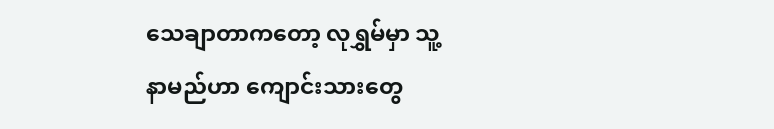သေချာတာကတော့ လုရွှမ်မှာ သူ့နာမည်ဟာ ကျောင်းသားတွေ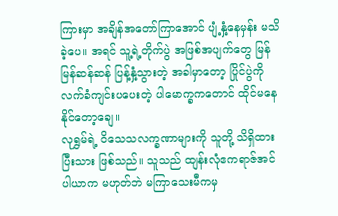ကြားမှာ အချိန်အတော်ကြာအောင် ပျံ့နှံ့နေမှန်း မသိခဲ့ပေ။ အရင် သူ့ရဲ့တိုက်ပွဲ အဖြစ်အပျက်တွေ မြန်မြန်ဆန်ဆန် ပြန့်နှံ့သွားတဲ့ အခါမှာတော့ ပြိုင်ပွဲကို လက်ခံကျင်းပပေးတဲ့ ပါမောက္ခကတောင် ထိုင်မနေနိုင်တော့ချေ။
လုရွှမ်ရဲ့ ဝိသေသလက္ခဏာများကို သူတို့ သိရှိထားပြီးသား ဖြစ်သည်။ သူသည် ထျန်းလုံဧကရာဇ်အင်ပါယာက မဟုတ်ဘဲ မကြာသေးမီကမှ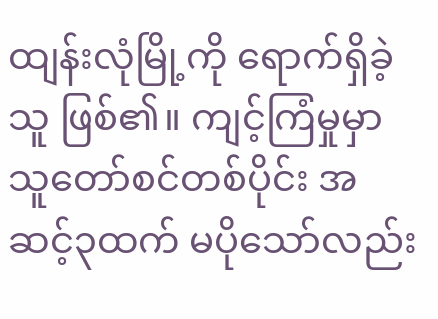ထျန်းလုံမြို့ကို ရောက်ရှိခဲ့သူ ဖြစ်၏။ ကျင့်ကြံမှုမှာ သူတော်စင်တစ်ပိုင်း အဆင့်၃ထက် မပိုသော်လည်း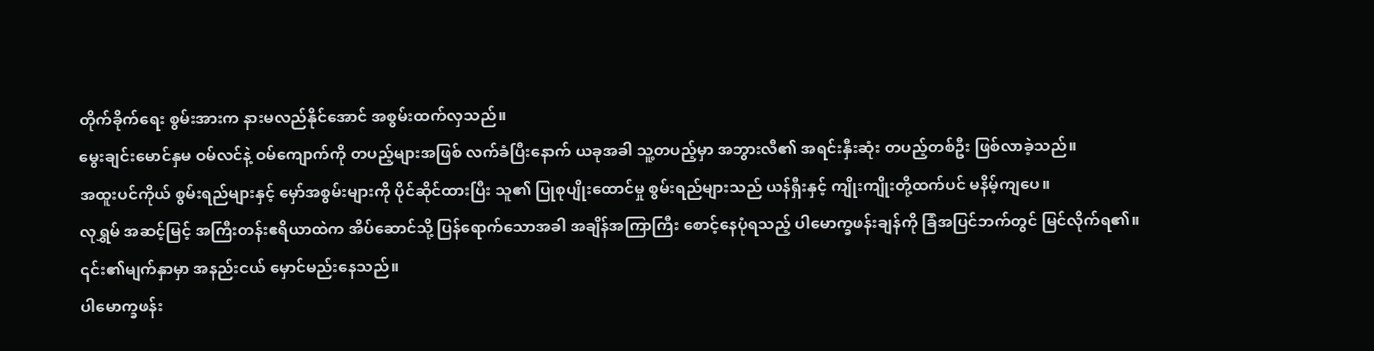တိုက်ခိုက်ရေး စွမ်းအားက နားမလည်နိုင်အောင် အစွမ်းထက်လှသည်။
မွေးချင်းမောင်နှမ ဝမ်လင်နဲ့ ဝမ်ကျောက်ကို တပည့်များအဖြစ် လက်ခံပြီးနောက် ယခုအခါ သူ့တပည့်မှာ အဘွားလီ၏ အရင်းနှီးဆုံး တပည့်တစ်ဦး ဖြစ်လာခဲ့သည်။
အထူးပင်ကိုယ် စွမ်းရည်များနှင့် မှော်အစွမ်းများကို ပိုင်ဆိုင်ထားပြီး သူ၏ ပြုစုပျိုးထောင်မှု စွမ်းရည်များသည် ယန်ရှီးနှင့် ကျိုးကျိုးတို့ထက်ပင် မနိမ့်ကျပေ။
လုရွှမ် အဆင့်မြင့် အကြီးတန်းဧရိယာထဲက အိပ်ဆောင်သို့ ပြန်ရောက်သောအခါ အချိန်အကြာကြီး စောင့်နေပုံရသည့် ပါမောက္ခဖန်းချန်ကို ခြံအပြင်ဘက်တွင် မြင်လိုက်ရ၏။ ၎င်း၏မျက်နှာမှာ အနည်းငယ် မှောင်မည်းနေသည်။
ပါမောက္ခဖန်း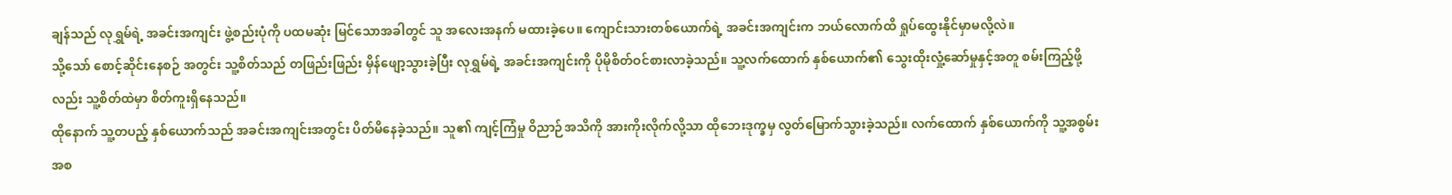ချန်သည် လုရွှမ်ရဲ့ အခင်းအကျင်း ဖွဲ့စည်းပုံကို ပထမဆုံး မြင်သောအခါတွင် သူ အလေးအနက် မထားခဲ့ပေ။ ကျောင်းသားတစ်ယောက်ရဲ့ အခင်းအကျင်းက ဘယ်လောက်ထိ ရှုပ်ထွေးနိုင်မှာမလို့လဲ။
သို့သော် စောင့်ဆိုင်းနေစဉ် အတွင်း သူ့စိတ်သည် တဖြည်းဖြည်း မှိန်ဖျော့သွားခဲ့ပြီး လုရွှမ်ရဲ့ အခင်းအကျင်းကို ပိုမိုစိတ်ဝင်စားလာခဲ့သည်။ သူ့လက်ထောက် နှစ်ယောက်၏ သွေးထိုးလှုံ့ဆော်မှုနှင့်အတူ စမ်းကြည့်ဖို့လည်း သူ့စိတ်ထဲမှာ စိတ်ကူးရှိနေသည်။
ထိုနောက် သူ့တပည့် နှစ်ယောက်သည် အခင်းအကျင်းအတွင်း ပိတ်မိနေခဲ့သည်။ သူ၏ ကျင့်ကြံမှု ဝိညာဉ်အသိကို အားကိုးလိုက်လို့သာ ထိုဘေးဒုက္ခမှ လွတ်မြောက်သွားခဲ့သည်။ လက်ထောက် နှစ်ယောက်ကို သူ့အစွမ်းအစ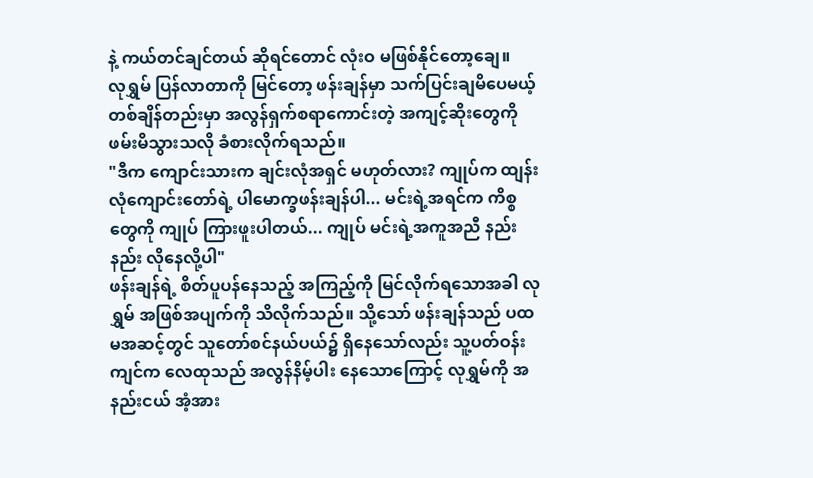နဲ့ ကယ်တင်ချင်တယ် ဆိုရင်တောင် လုံးဝ မဖြစ်နိုင်တော့ချေ။
လုရွှမ် ပြန်လာတာကို မြင်တော့ ဖန်းချန်မှာ သက်ပြင်းချမိပေမယ့် တစ်ချိန်တည်းမှာ အလွန်ရှက်စရာကောင်းတဲ့ အကျင့်ဆိုးတွေကို ဖမ်းမိသွားသလို ခံစားလိုက်ရသည်။
"ဒီက ကျောင်းသားက ချင်းလုံအရှင် မဟုတ်လား? ကျုပ်က ထျန်းလုံကျောင်းတော်ရဲ့ ပါမောက္ခဖန်းချန်ပါ... မင်းရဲ့အရင်က ကိစ္စတွေကို ကျုပ် ကြားဖူးပါတယ်... ကျုပ် မင်းရဲ့အကူအညီ နည်းနည်း လိုနေလို့ပါ"
ဖန်းချန်ရဲ့ စိတ်ပူပန်နေသည့် အကြည့်ကို မြင်လိုက်ရသောအခါ လုရွှမ် အဖြစ်အပျက်ကို သိလိုက်သည်။ သို့သော် ဖန်းချန်သည် ပထမအဆင့်တွင် သူတော်စင်နယ်ပယ်၌ ရှိနေသော်လည်း သူ့ပတ်ဝန်းကျင်က လေထုသည် အလွန်နိမ့်ပါး နေသောကြောင့် လုရွှမ်ကို အနည်းငယ် အံ့အား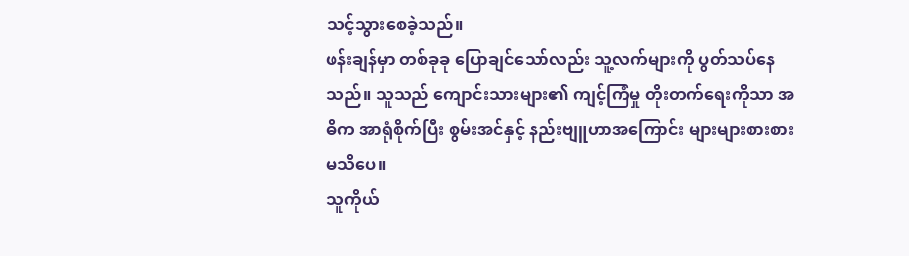သင့်သွားစေခဲ့သည်။
ဖန်းချန်မှာ တစ်ခုခု ပြောချင်သော်လည်း သူ့လက်များကို ပွတ်သပ်နေသည်။ သူသည် ကျောင်းသားများ၏ ကျင့်ကြံမှု တိုးတက်ရေးကိုသာ အဓိက အာရုံစိုက်ပြီး စွမ်းအင်နှင့် နည်းဗျူဟာအကြောင်း များများစားစား မသိပေ။
သူကိုယ်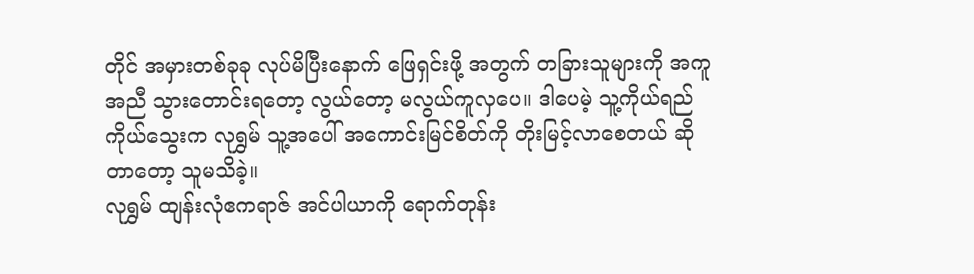တိုင် အမှားတစ်ခုခု လုပ်မိပြီးနောက် ဖြေရှင်းဖို့ အတွက် တခြားသူများကို အကူအညီ သွားတောင်းရတော့ လွယ်တော့ မလွယ်ကူလှပေ။ ဒါပေမဲ့ သူ့ကိုယ်ရည်ကိုယ်သွေးက လုရွှမ် သူ့အပေါ် အကောင်းမြင်စိတ်ကို တိုးမြင့်လာစေတယ် ဆိုတာတော့ သူမသိခဲ့။
လုရွှမ် ထျန်းလုံဧကရာဇ် အင်ပါယာကို ရောက်တုန်း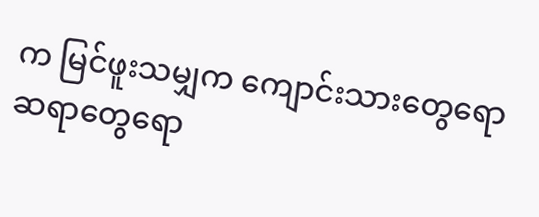က မြင်ဖူးသမျှက ကျောင်းသားတွေရော ဆရာတွေရော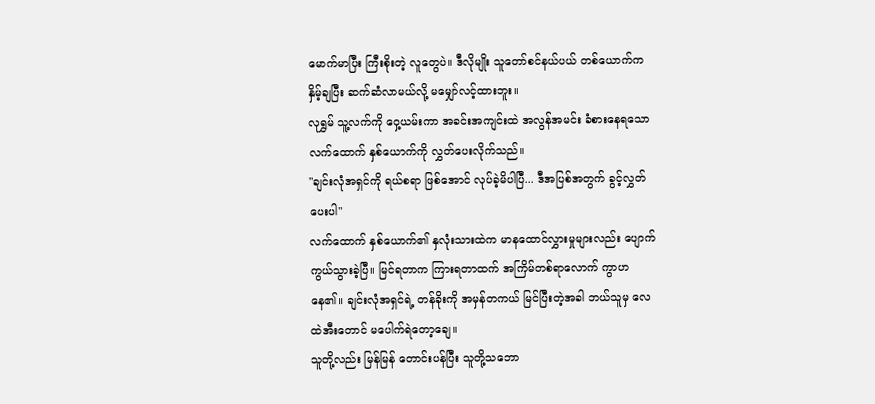မောက်မာပြီး ကြီးစိုးတဲ့ လူတွေပဲ။ ဒီလိုမျိုး သူတော်စင်နယ်ပယ် တစ်ယောက်က နှိမ့်ချပြီး ဆက်ဆံလာမယ်လို့ မမျှော်လင့်ထားဘူး။
လုရွှမ် သူ့လက်ကို ဝှေ့ယမ်းကာ အခင်းအကျင်းထဲ အလွန်အမင်း ခံစားနေရသော လက်ထောက် နှစ်ယောက်ကို လွှတ်ပေးလိုက်သည်။
"ချင်းလုံအရှင်ကို ရယ်စရာ ဖြစ်အောင် လုပ်ခဲ့မိပါပြီ... ဒီအပြစ်အတွက် ခွင့်လွှတ်ပေးပါ"
လက်ထောက် နှစ်ယောက်၏ နှလုံးသားထဲက မာနထောင်လွှားမှုများလည်း ပျောက်ကွယ်သွားခဲ့ပြီ။ မြင်ရတာက ကြားရတာထက် အကြိမ်တစ်ရာလောက် ကွာဟနေ၏။ ချင်းလုံအရှင်ရဲ့ တန်ခိုးကို အမှန်တကယ် မြင်ပြီးတဲ့အခါ ဘယ်သူမှ လေထဲအီးတောင် မပေါက်ရဲတော့ချေ။
သူတို့လည်း မြန်မြန် တောင်းပန်ပြီး သူတို့သဘော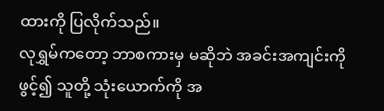ထားကို ပြလိုက်သည်။
လုရွှမ်ကတော့ ဘာစကားမှ မဆိုဘဲ အခင်းအကျင်းကို ဖွင့်၍ သူတို့ သုံးယောက်ကို အ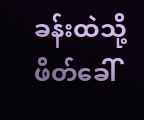ခန်းထဲသို့ ဖိတ်ခေါ်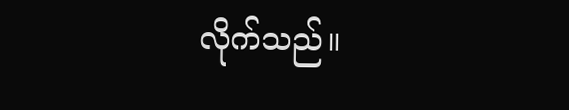လိုက်သည်။